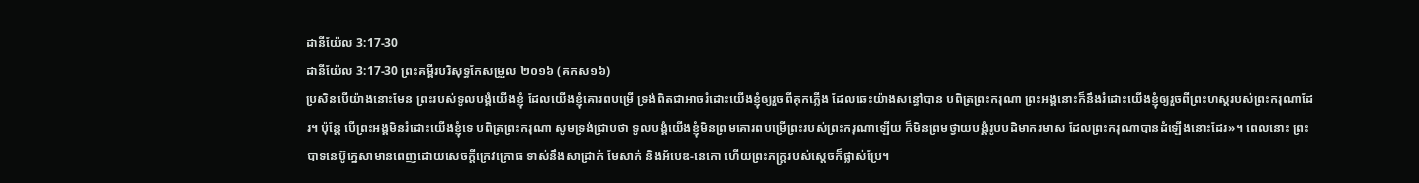ដានីយ៉ែល 3:17-30
ដានីយ៉ែល 3:17-30 ព្រះគម្ពីរបរិសុទ្ធកែសម្រួល ២០១៦ (គកស១៦)
ប្រសិនបើយ៉ាងនោះមែន ព្រះរបស់ទូលបង្គំយើងខ្ញុំ ដែលយើងខ្ញុំគោរពបម្រើ ទ្រង់ពិតជាអាចរំដោះយើងខ្ញុំឲ្យរួចពីគុកភ្លើង ដែលឆេះយ៉ាងសន្ធៅបាន បពិត្រព្រះករុណា ព្រះអង្គនោះក៏នឹងរំដោះយើងខ្ញុំឲ្យរួចពីព្រះហស្តរបស់ព្រះករុណាដែរ។ ប៉ុន្ដែ បើព្រះអង្គមិនរំដោះយើងខ្ញុំទេ បពិត្រព្រះករុណា សូមទ្រង់ជ្រាបថា ទូលបង្គំយើងខ្ញុំមិនព្រមគោរពបម្រើព្រះរបស់ព្រះករុណាឡើយ ក៏មិនព្រមថ្វាយបង្គំរូបបដិមាករមាស ដែលព្រះករុណាបានដំឡើងនោះដែរ»។ ពេលនោះ ព្រះបាទនេប៊ូក្នេសាមានពេញដោយសេចក្ដីក្រេវក្រោធ ទាស់នឹងសាដ្រាក់ មែសាក់ និងអ័បេឌ-នេកោ ហើយព្រះភក្ត្ររបស់ស្ដេចក៏ផ្លាស់ប្រែ។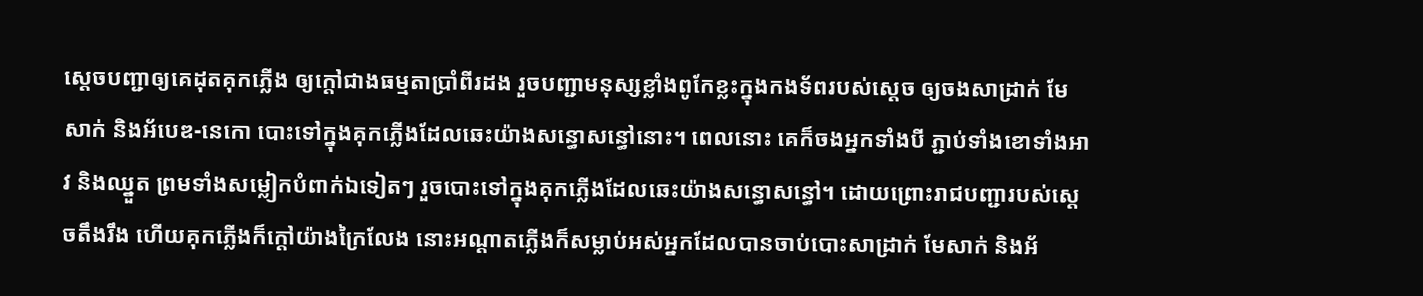ស្ដេចបញ្ជាឲ្យគេដុតគុកភ្លើង ឲ្យក្តៅជាងធម្មតាប្រាំពីរដង រួចបញ្ជាមនុស្សខ្លាំងពូកែខ្លះក្នុងកងទ័ពរបស់ស្ដេច ឲ្យចងសាដ្រាក់ មែសាក់ និងអ័បេឌ-នេកោ បោះទៅក្នុងគុកភ្លើងដែលឆេះយ៉ាងសន្ធោសន្ធៅនោះ។ ពេលនោះ គេក៏ចងអ្នកទាំងបី ភ្ជាប់ទាំងខោទាំងអាវ និងឈ្នួត ព្រមទាំងសម្លៀកបំពាក់ឯទៀតៗ រួចបោះទៅក្នុងគុកភ្លើងដែលឆេះយ៉ាងសន្ធោសន្ធៅ។ ដោយព្រោះរាជបញ្ជារបស់ស្តេចតឹងរឹង ហើយគុកភ្លើងក៏ក្តៅយ៉ាងក្រៃលែង នោះអណ្ដាតភ្លើងក៏សម្លាប់អស់អ្នកដែលបានចាប់បោះសាដ្រាក់ មែសាក់ និងអ័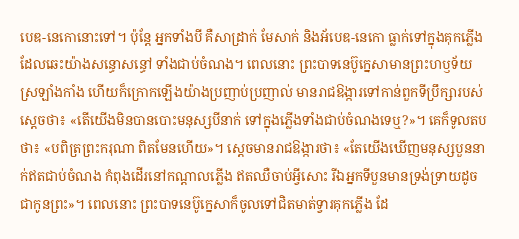បេឌ-នេកោនោះទៅ។ ប៉ុន្ដែ អ្នកទាំងបី គឺសាដ្រាក់ មែសាក់ និងអ័បេឌ-នេកោ ធ្លាក់ទៅក្នុងគុកភ្លើងដែលឆេះយ៉ាងសន្ធោសន្ធៅ ទាំងជាប់ចំណង។ ពេលនោះ ព្រះបាទនេប៊ូក្នេសាមានព្រះហឫទ័យស្រឡាំងកាំង ហើយក៏ក្រោកឡើងយ៉ាងប្រញាប់ប្រញាល់ មានរាជឱង្ការទៅកាន់ពួកទីប្រឹក្សារបស់ស្ដេចថា៖ «តើយើងមិនបានបោះមនុស្សបីនាក់ ទៅក្នុងភ្លើងទាំងជាប់ចំណងទេឬ?»។ គេក៏ទូលតបថា៖ «បពិត្រព្រះករុណា ពិតមែនហើយ»។ ស្ដេចមានរាជឱង្ការថា៖ «តែយើងឃើញមនុស្សបួននាក់ឥតជាប់ចំណង កំពុងដើរនៅកណ្ដាលភ្លើង ឥតឈឺចាប់អ្វីសោះ រីឯអ្នកទីបួនមានទ្រង់ទ្រាយដូចជាកូនព្រះ»។ ពេលនោះ ព្រះបាទនេប៊ូក្នេសាក៏ចូលទៅជិតមាត់ទ្វារគុកភ្លើង ដែ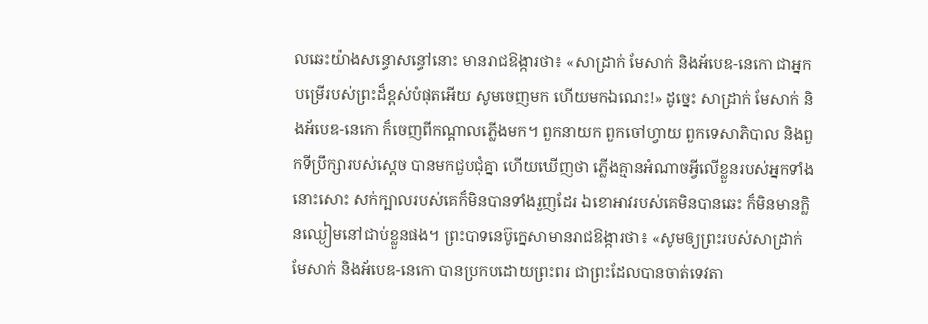លឆេះយ៉ាងសន្ធោសន្ធៅនោះ មានរាជឱង្ការថា៖ «សាដ្រាក់ មែសាក់ និងអ័បេឌ-នេកោ ជាអ្នកបម្រើរបស់ព្រះដ៏ខ្ពស់បំផុតអើយ សូមចេញមក ហើយមកឯណេះ!» ដូច្នេះ សាដ្រាក់ មែសាក់ និងអ័បេឌ-នេកោ ក៏ចេញពីកណ្ដាលភ្លើងមក។ ពួកនាយក ពួកចៅហ្វាយ ពួកទេសាភិបាល និងពួកទីប្រឹក្សារបស់ស្តេច បានមកជួបជុំគ្នា ហើយឃើញថា ភ្លើងគ្មានអំណាចអ្វីលើខ្លួនរបស់អ្នកទាំងនោះសោះ សក់ក្បាលរបស់គេក៏មិនបានទាំងរួញដែរ ឯខោអាវរបស់គេមិនបានឆេះ ក៏មិនមានក្លិនឈ្ងៀមនៅជាប់ខ្លួនផង។ ព្រះបាទនេប៊ូក្នេសាមានរាជឱង្ការថា៖ «សូមឲ្យព្រះរបស់សាដ្រាក់ មែសាក់ និងអ័បេឌ-នេកោ បានប្រកបដោយព្រះពរ ជាព្រះដែលបានចាត់ទេវតា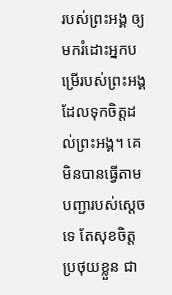របស់ព្រះអង្គ ឲ្យមករំដោះអ្នកបម្រើរបស់ព្រះអង្គ ដែលទុកចិត្តដល់ព្រះអង្គ។ គេមិនបានធ្វើតាមបញ្ជារបស់ស្តេចទេ តែសុខចិត្តប្រថុយខ្លួន ជា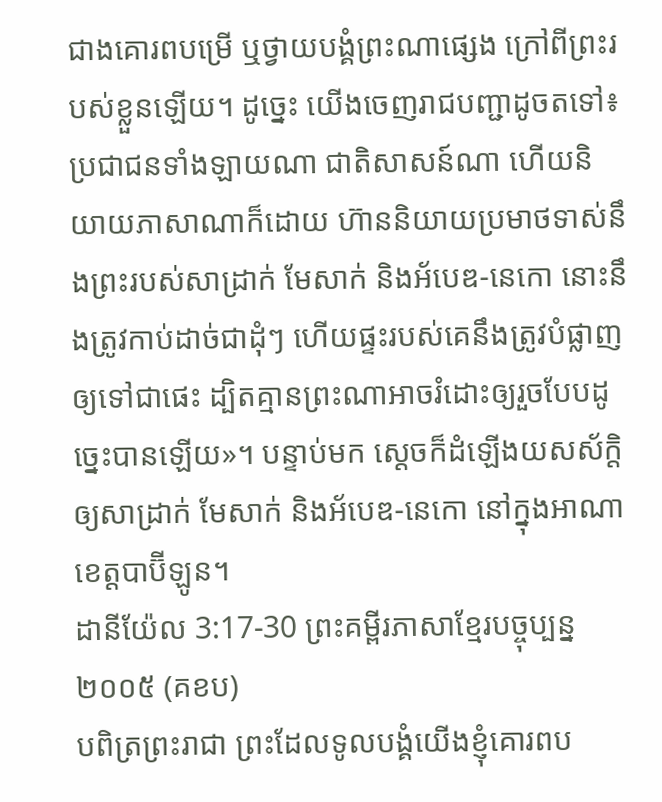ជាងគោរពបម្រើ ឬថ្វាយបង្គំព្រះណាផ្សេង ក្រៅពីព្រះរបស់ខ្លួនឡើយ។ ដូច្នេះ យើងចេញរាជបញ្ជាដូចតទៅ៖ ប្រជាជនទាំងឡាយណា ជាតិសាសន៍ណា ហើយនិយាយភាសាណាក៏ដោយ ហ៊ាននិយាយប្រមាថទាស់នឹងព្រះរបស់សាដ្រាក់ មែសាក់ និងអ័បេឌ-នេកោ នោះនឹងត្រូវកាប់ដាច់ជាដុំៗ ហើយផ្ទះរបស់គេនឹងត្រូវបំផ្លាញឲ្យទៅជាផេះ ដ្បិតគ្មានព្រះណាអាចរំដោះឲ្យរួចបែបដូច្នេះបានឡើយ»។ បន្ទាប់មក ស្ដេចក៏ដំឡើងយសស័ក្ដិឲ្យសាដ្រាក់ មែសាក់ និងអ័បេឌ-នេកោ នៅក្នុងអាណាខេត្តបាប៊ីឡូន។
ដានីយ៉ែល 3:17-30 ព្រះគម្ពីរភាសាខ្មែរបច្ចុប្បន្ន ២០០៥ (គខប)
បពិត្រព្រះរាជា ព្រះដែលទូលបង្គំយើងខ្ញុំគោរពប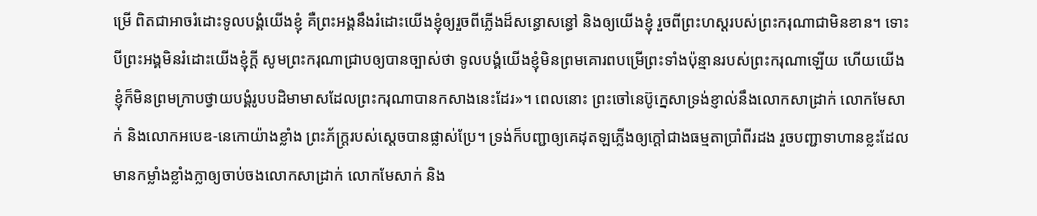ម្រើ ពិតជាអាចរំដោះទូលបង្គំយើងខ្ញុំ គឺព្រះអង្គនឹងរំដោះយើងខ្ញុំឲ្យរួចពីភ្លើងដ៏សន្ធោសន្ធៅ និងឲ្យយើងខ្ញុំ រួចពីព្រះហស្ដរបស់ព្រះករុណាជាមិនខាន។ ទោះបីព្រះអង្គមិនរំដោះយើងខ្ញុំក្ដី សូមព្រះករុណាជ្រាបឲ្យបានច្បាស់ថា ទូលបង្គំយើងខ្ញុំមិនព្រមគោរពបម្រើព្រះទាំងប៉ុន្មានរបស់ព្រះករុណាឡើយ ហើយយើងខ្ញុំក៏មិនព្រមក្រាបថ្វាយបង្គំរូបបដិមាមាសដែលព្រះករុណាបានកសាងនេះដែរ»។ ពេលនោះ ព្រះចៅនេប៊ូក្នេសាទ្រង់ខ្ញាល់នឹងលោកសាដ្រាក់ លោកមែសាក់ និងលោកអបេឌ-នេកោយ៉ាងខ្លាំង ព្រះភ័ក្ត្ររបស់ស្ដេចបានផ្លាស់ប្រែ។ ទ្រង់ក៏បញ្ជាឲ្យគេដុតឡភ្លើងឲ្យក្ដៅជាងធម្មតាប្រាំពីរដង រួចបញ្ជាទាហានខ្លះដែលមានកម្លាំងខ្លាំងក្លាឲ្យចាប់ចងលោកសាដ្រាក់ លោកមែសាក់ និង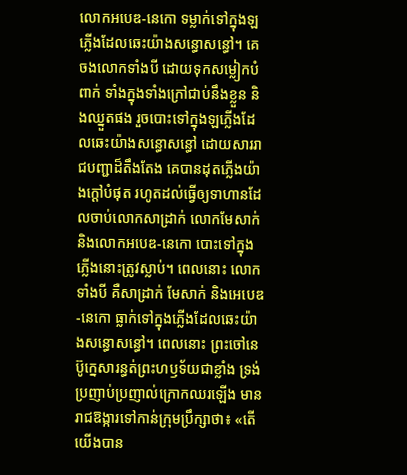លោកអបេឌ-នេកោ ទម្លាក់ទៅក្នុងឡភ្លើងដែលឆេះយ៉ាងសន្ធោសន្ធៅ។ គេចងលោកទាំងបី ដោយទុកសម្លៀកបំពាក់ ទាំងក្នុងទាំងក្រៅជាប់នឹងខ្លួន និងឈ្នួតផង រួចបោះទៅក្នុងឡភ្លើងដែលឆេះយ៉ាងសន្ធោសន្ធៅ ដោយសាររាជបញ្ជាដ៏តឹងតែង គេបានដុតភ្លើងយ៉ាងក្ដៅបំផុត រហូតដល់ធ្វើឲ្យទាហានដែលចាប់លោកសាដ្រាក់ លោកមែសាក់ និងលោកអបេឌ-នេកោ បោះទៅក្នុងភ្លើងនោះត្រូវស្លាប់។ ពេលនោះ លោកទាំងបី គឺសាដ្រាក់ មែសាក់ និងអេបេឌ-នេកោ ធ្លាក់ទៅក្នុងភ្លើងដែលឆេះយ៉ាងសន្ធោសន្ធៅ។ ពេលនោះ ព្រះចៅនេប៊ូក្នេសារន្ធត់ព្រះហឫទ័យជាខ្លាំង ទ្រង់ប្រញាប់ប្រញាល់ក្រោកឈរឡើង មានរាជឱង្ការទៅកាន់ក្រុមប្រឹក្សាថា៖ «តើយើងបាន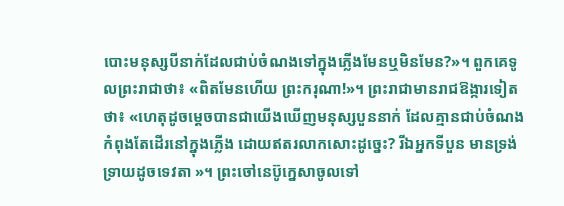បោះមនុស្សបីនាក់ដែលជាប់ចំណងទៅក្នុងភ្លើងមែនឬមិនមែន?»។ ពួកគេទូ លព្រះរាជាថា៖ «ពិតមែនហើយ ព្រះករុណា!»។ ព្រះរាជាមានរាជឱង្ការទៀតថា៖ «ហេតុដូចម្ដេចបានជាយើងឃើញមនុស្សបួននាក់ ដែលគ្មានជាប់ចំណងកំពុងតែដើរនៅក្នុងភ្លើង ដោយឥតរលាកសោះដូច្នេះ? រីឯអ្នកទីបួន មានទ្រង់ទ្រាយដូចទេវតា »។ ព្រះចៅនេប៊ូក្នេសាចូលទៅ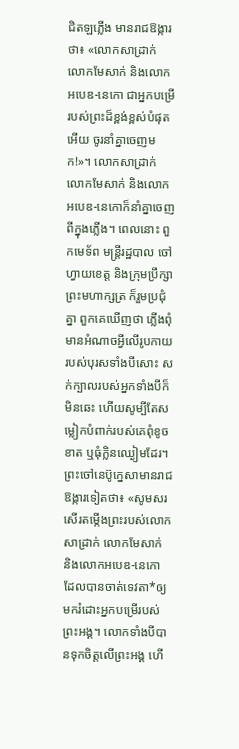ជិតឡភ្លើង មានរាជឱង្ការថា៖ «លោកសាដ្រាក់ លោកមែសាក់ និងលោកអបេឌ-នេកោ ជាអ្នកបម្រើរបស់ព្រះដ៏ខ្ពង់ខ្ពស់បំផុតអើយ ចូរនាំគ្នាចេញមក!»។ លោកសាដ្រាក់ លោកមែសាក់ និងលោកអបេឌ-នេកោក៏នាំគ្នាចេញពីក្នុងភ្លើង។ ពេលនោះ ពួកមេទ័ព មន្ត្រីរដ្ឋបាល ចៅហ្វាយខេត្ត និងក្រុមប្រឹក្សាព្រះមហាក្សត្រ ក៏រួមប្រជុំគ្នា ពួកគេឃើញថា ភ្លើងពុំមានអំណាចអ្វីលើរូបកាយរបស់បុរសទាំងបីសោះ សក់ក្បាលរបស់អ្នកទាំងបីក៏មិនឆេះ ហើយសូម្បីតែសម្លៀកបំពាក់របស់គេពុំខូចខាត ឬធុំក្លិនឈ្ងៀមដែរ។ ព្រះចៅនេប៊ូក្នេសាមានរាជឱង្ការទៀតថា៖ «សូមសរសើរតម្កើងព្រះរបស់លោកសាដ្រាក់ លោកមែសាក់ និងលោកអបេឌ-នេកោ ដែលបានចាត់ទេវតា*ឲ្យមករំដោះអ្នកបម្រើរបស់ព្រះអង្គ។ លោកទាំងបីបានទុកចិត្តលើព្រះអង្គ ហើ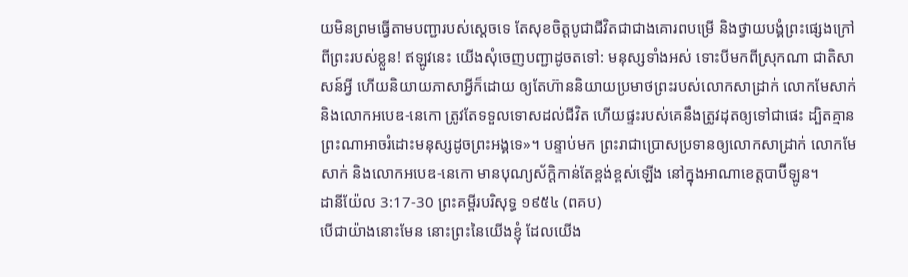យមិនព្រមធ្វើតាមបញ្ជារបស់ស្ដេចទេ តែសុខចិត្តបូជាជីវិតជាជាងគោរពបម្រើ និងថ្វាយបង្គំព្រះផ្សេងក្រៅពីព្រះរបស់ខ្លួន! ឥឡូវនេះ យើងសុំចេញបញ្ជាដូចតទៅ: មនុស្សទាំងអស់ ទោះបីមកពីស្រុកណា ជាតិសាសន៍អ្វី ហើយនិយាយភាសាអ្វីក៏ដោយ ឲ្យតែហ៊ាននិយាយប្រមាថព្រះរបស់លោកសាដ្រាក់ លោកមែសាក់ និងលោកអបេឌ-នេកោ ត្រូវតែទទួលទោសដល់ជីវិត ហើយផ្ទះរបស់គេនឹងត្រូវដុតឲ្យទៅជាផេះ ដ្បិតគ្មានព្រះណាអាចរំដោះមនុស្សដូចព្រះអង្គទេ»។ បន្ទាប់មក ព្រះរាជាប្រោសប្រទានឲ្យលោកសាដ្រាក់ លោកមែសាក់ និងលោកអបេឌ-នេកោ មានបុណ្យស័ក្ដិកាន់តែខ្ពង់ខ្ពស់ឡើង នៅក្នុងអាណាខេត្តបាប៊ីឡូន។
ដានីយ៉ែល 3:17-30 ព្រះគម្ពីរបរិសុទ្ធ ១៩៥៤ (ពគប)
បើជាយ៉ាងនោះមែន នោះព្រះនៃយើងខ្ញុំ ដែលយើង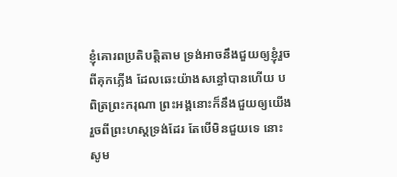ខ្ញុំគោរពប្រតិបត្តិតាម ទ្រង់អាចនឹងជួយឲ្យខ្ញុំរួចពីគុកភ្លើង ដែលឆេះយ៉ាងសន្ធៅបានហើយ បពិត្រព្រះករុណា ព្រះអង្គនោះក៏នឹងជួយឲ្យយើងរួចពីព្រះហស្តទ្រង់ដែរ តែបើមិនជួយទេ នោះសូម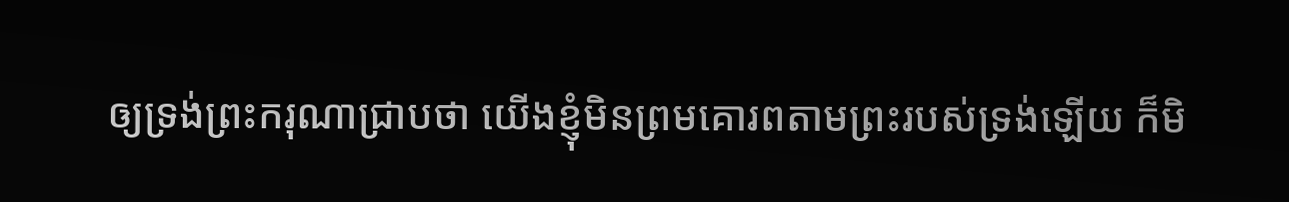ឲ្យទ្រង់ព្រះករុណាជ្រាបថា យើងខ្ញុំមិនព្រមគោរពតាមព្រះរបស់ទ្រង់ឡើយ ក៏មិ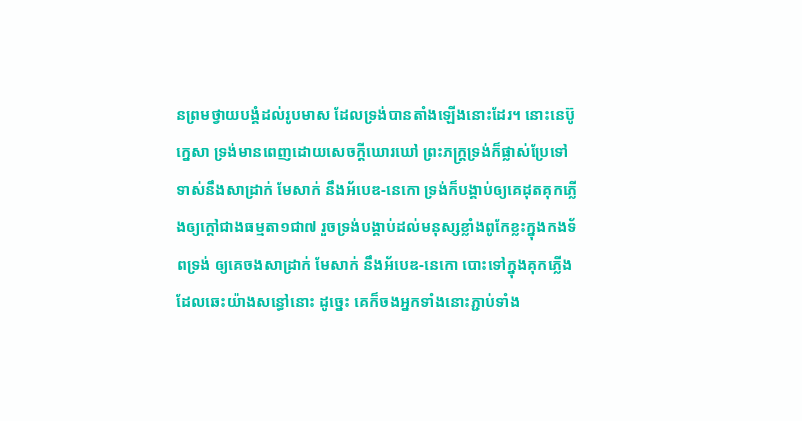នព្រមថ្វាយបង្គំដល់រូបមាស ដែលទ្រង់បានតាំងឡើងនោះដែរ។ នោះនេប៊ូក្នេសា ទ្រង់មានពេញដោយសេចក្ដីឃោរឃៅ ព្រះភក្ត្រទ្រង់ក៏ផ្លាស់ប្រែទៅ ទាស់នឹងសាដ្រាក់ មែសាក់ នឹងអ័បេឌ-នេកោ ទ្រង់ក៏បង្គាប់ឲ្យគេដុតគុកភ្លើងឲ្យក្តៅជាងធម្មតា១ជា៧ រួចទ្រង់បង្គាប់ដល់មនុស្សខ្លាំងពូកែខ្លះក្នុងកងទ័ពទ្រង់ ឲ្យគេចងសាដ្រាក់ មែសាក់ នឹងអ័បេឌ-នេកោ បោះទៅក្នុងគុកភ្លើងដែលឆេះយ៉ាងសន្ធៅនោះ ដូច្នេះ គេក៏ចងអ្នកទាំងនោះភ្ជាប់ទាំង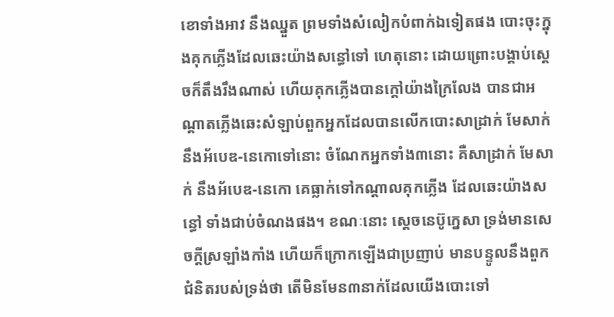ខោទាំងអាវ នឹងឈ្នួត ព្រមទាំងសំលៀកបំពាក់ឯទៀតផង បោះចុះក្នុងគុកភ្លើងដែលឆេះយ៉ាងសន្ធៅទៅ ហេតុនោះ ដោយព្រោះបង្គាប់ស្តេចក៏តឹងរឹងណាស់ ហើយគុកភ្លើងបានក្តៅយ៉ាងក្រៃលែង បានជាអណ្តាតភ្លើងឆេះសំឡាប់ពួកអ្នកដែលបានលើកបោះសាដ្រាក់ មែសាក់ នឹងអ័បេឌ-នេកោទៅនោះ ចំណែកអ្នកទាំង៣នោះ គឺសាដ្រាក់ មែសាក់ នឹងអ័បេឌ-នេកោ គេធ្លាក់ទៅកណ្តាលគុកភ្លើង ដែលឆេះយ៉ាងសន្ធៅ ទាំងជាប់ចំណងផង។ ខណៈនោះ ស្តេចនេប៊ូក្នេសា ទ្រង់មានសេចក្ដីស្រឡាំងកាំង ហើយក៏ក្រោកឡើងជាប្រញាប់ មានបន្ទូលនឹងពួកជំនិតរបស់ទ្រង់ថា តើមិនមែន៣នាក់ដែលយើងបោះទៅ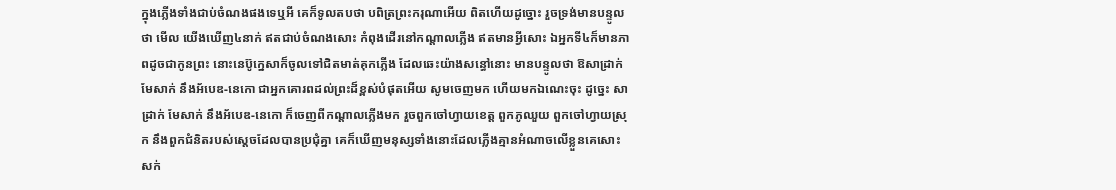ក្នុងភ្លើងទាំងជាប់ចំណងផងទេឬអី គេក៏ទូលតបថា បពិត្រព្រះករុណាអើយ ពិតហើយដូច្នោះ រួចទ្រង់មានបន្ទូលថា មើល យើងឃើញ៤នាក់ ឥតជាប់ចំណងសោះ កំពុងដើរនៅកណ្តាលភ្លើង ឥតមានអ្វីសោះ ឯអ្នកទី៤ក៏មានភាពដូចជាកូនព្រះ នោះនេប៊ូក្នេសាក៏ចូលទៅជិតមាត់គុកភ្លើង ដែលឆេះយ៉ាងសន្ធៅនោះ មានបន្ទូលថា ឱសាដ្រាក់ មែសាក់ នឹងអ័បេឌ-នេកោ ជាអ្នកគោរពដល់ព្រះដ៏ខ្ពស់បំផុតអើយ សូមចេញមក ហើយមកឯណេះចុះ ដូច្នេះ សាដ្រាក់ មែសាក់ នឹងអ័បេឌ-នេកោ ក៏ចេញពីកណ្តាលភ្លើងមក រួចពួកចៅហ្វាយខេត្ត ពួកភូឈួយ ពួកចៅហ្វាយស្រុក នឹងពួកជំនិតរបស់ស្តេចដែលបានប្រជុំគ្នា គេក៏ឃើញមនុស្សទាំងនោះដែលភ្លើងគ្មានអំណាចលើខ្លួនគេសោះ សក់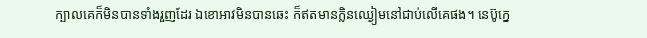ក្បាលគេក៏មិនបានទាំងរួញដែរ ឯខោអាវមិនបានឆេះ ក៏ឥតមានក្លិនឈ្ងៀមនៅជាប់លើគេផង។ នេប៊ូក្នេ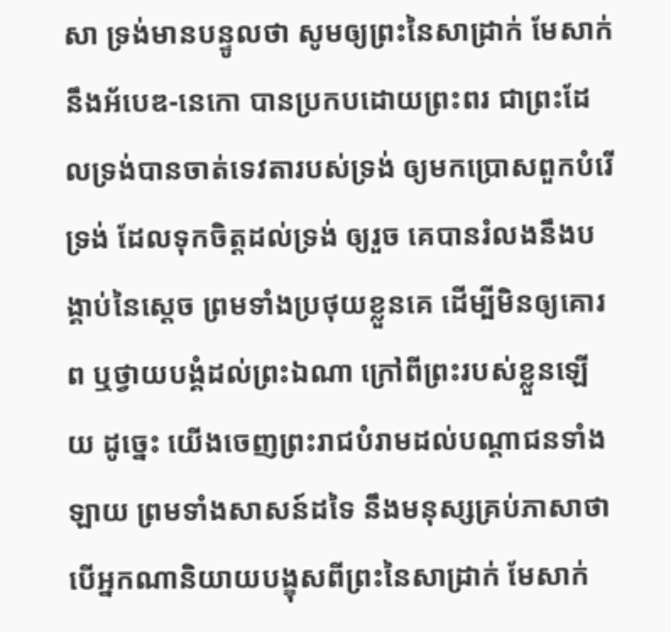សា ទ្រង់មានបន្ទូលថា សូមឲ្យព្រះនៃសាដ្រាក់ មែសាក់ នឹងអ័បេឌ-នេកោ បានប្រកបដោយព្រះពរ ជាព្រះដែលទ្រង់បានចាត់ទេវតារបស់ទ្រង់ ឲ្យមកប្រោសពួកបំរើទ្រង់ ដែលទុកចិត្តដល់ទ្រង់ ឲ្យរួច គេបានរំលងនឹងបង្គាប់នៃស្តេច ព្រមទាំងប្រថុយខ្លួនគេ ដើម្បីមិនឲ្យគោរព ឬថ្វាយបង្គំដល់ព្រះឯណា ក្រៅពីព្រះរបស់ខ្លួនឡើយ ដូច្នេះ យើងចេញព្រះរាជបំរាមដល់បណ្តាជនទាំងឡាយ ព្រមទាំងសាសន៍ដទៃ នឹងមនុស្សគ្រប់ភាសាថា បើអ្នកណានិយាយបង្ខុសពីព្រះនៃសាដ្រាក់ មែសាក់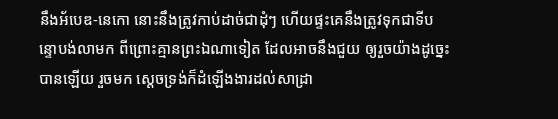នឹងអ័បេឌ-នេកោ នោះនឹងត្រូវកាប់ដាច់ជាដុំៗ ហើយផ្ទះគេនឹងត្រូវទុកជាទីបន្ទោបង់លាមក ពីព្រោះគ្មានព្រះឯណាទៀត ដែលអាចនឹងជួយ ឲ្យរួចយ៉ាងដូច្នេះបានឡើយ រួចមក ស្តេចទ្រង់ក៏ដំឡើងងារដល់សាដ្រា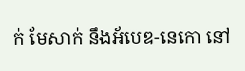ក់ មែសាក់ នឹងអ័បេឌ-នេកោ នៅ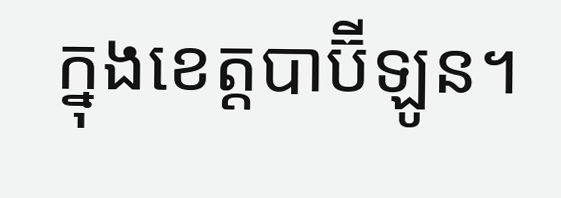ក្នុងខេត្តបាប៊ីឡូន។